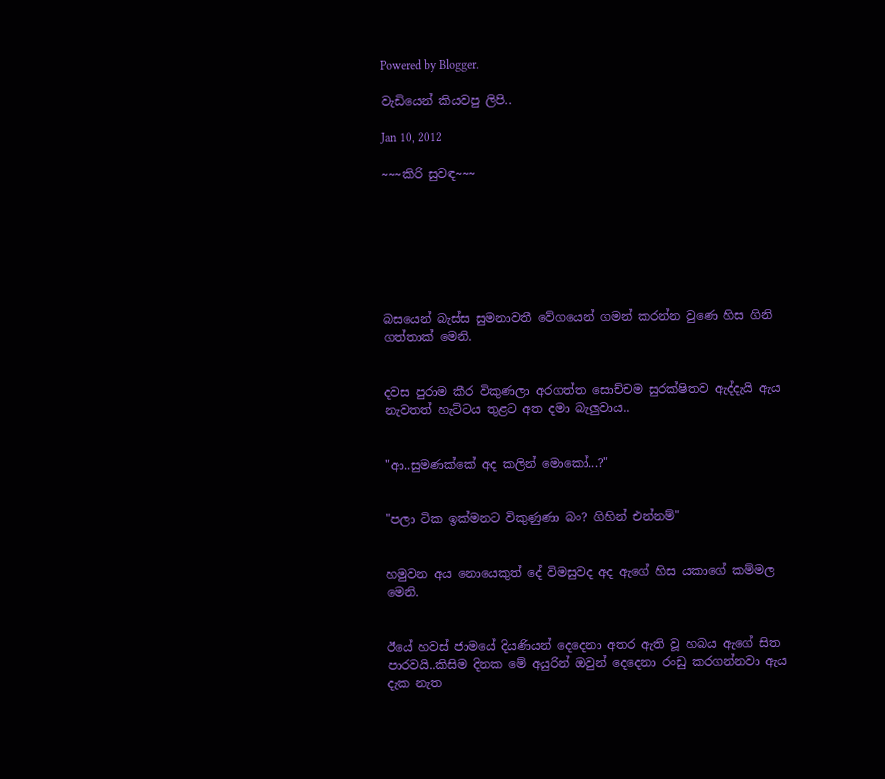Powered by Blogger.

වැඩියෙන් කියවපු ලිපි..

Jan 10, 2012

~~~කිරි සුවඳ~~~







බසයෙන් බැස්ස සුමනාවතී වේගයෙන් ගමන් කරන්න වුණෙ හිස ගිනි ගත්තාක් මෙනි.


දවස පුරාම කීර විකුණලා අරගත්ත සොච්චම සුරක්ෂිතව ඇද්දැයි ඇය නැවතත් හැට්ටය තුළට අත දමා බැලුවාය..


"ආ..සුමණක්කේ අද කලින් මොකෝ...?"


"පලා ටික ඉක්මනට විකුණුණා බං? ගිහින් එන්නම්"


හමුවන අය නොයෙකුත් දේ විමසුවද අද ඇගේ හිස යකාගේ කම්මල මෙනි.


ඊයේ හවස් ජාමයේ දියණියන් දෙදෙනා අතර ඇති වූ හබය ඇගේ සිත පාරවයි..කිසිම දිනක මේ අයුරින් ඔවුන් දෙදෙනා රංඩු කරගන්නවා ඇය  දැක නැත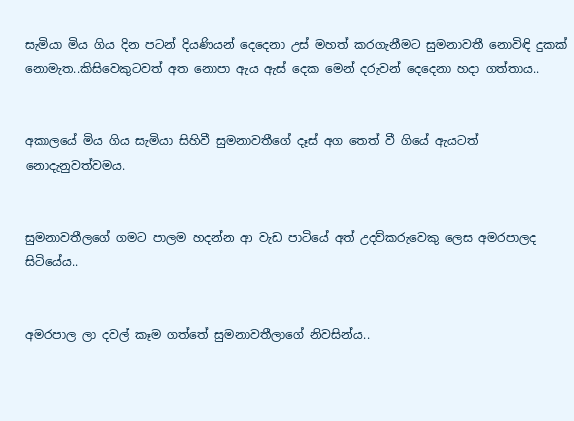සැමියා මිය ගිය දින පටන් දියණියන් දෙදෙනා උස් මහත් කරගැනීමට සුමනාවතී නොවිඳි දුකක් නොමැත..කිසිවෙකුටවත් අත නොපා ඇය ඇස් දෙක මෙන් දරුවන් දෙදෙනා හදා ගත්තාය..


අකාලයේ මිය ගිය සැමියා සිහිවී සුමනාවතීගේ දෑස් අග තෙත් වී ගියේ ඇයටත් නොදැනුවත්වමය.


සුමනාවතීලගේ ගමට පාලම හදන්න ආ වැඩ පාටියේ අත් උදව්කරුවෙකු ලෙස අමරපාලද සිටියේය..


අමරපාල ලා දවල් කෑම ගත්තේ සුමනාවතීලාගේ නිවසින්ය..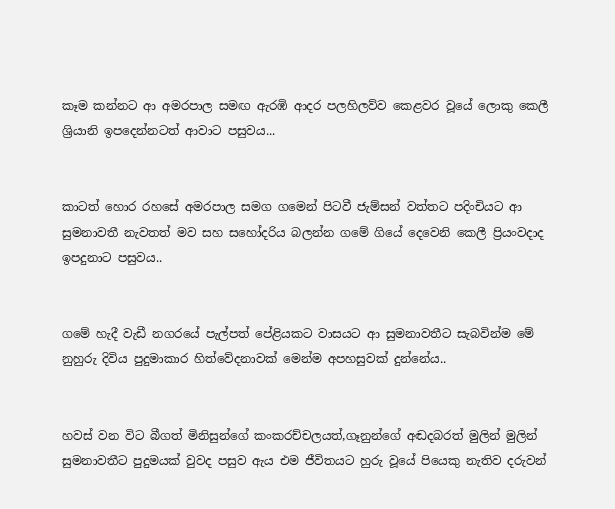කෑම කන්නට ආ අමරපාල සමඟ ඇරඹි ආදර පලහිලව්ව කෙළවර වූයේ ලොකු කෙලී ශ්‍රියානි ඉපදෙන්නටත් ආවාට පසුවය...


කාටත් හොර රහසේ අමරපාල සමග ගමෙන් පිටවී ජැම්සන් වත්තට පදිංචියට ආ සුමනාවතී නැවතත් මව සහ සහෝදරිය බලන්න ගමේ ගියේ දෙවෙනි කෙලී ප්‍රියංවදාද ඉපදුනාට පසුවය..


ගමේ හැදී වැඩී නගරයේ පැල්පත් පේළියකට වාසයට ආ සුමනාවතීට සැබවින්ම මේ නුහුරු දිවිය පුදුමාකාර හිත්වේදනාවක් මෙන්ම අපහසුවක් දුන්නේය..


හවස් වන විට බීගත් මිනිසුන්ගේ කංකරච්චලයත්,ගෑනුන්ගේ අඬදබරත් මුලින් මුලින් සුමනාවතීට පුදුමයක් වුවද පසුව ඇය එම ජීවිතයට හුරු වූයේ පියෙකු නැතිව දරුවන්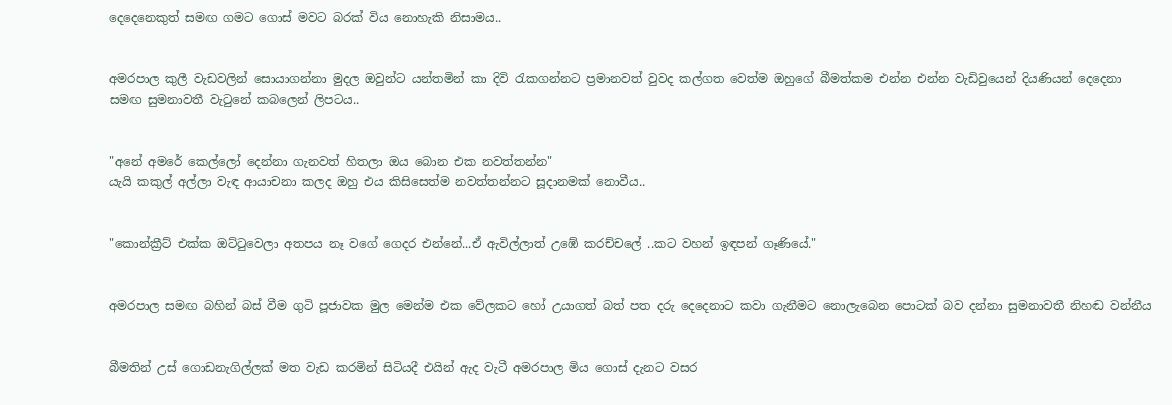දෙදෙනෙකුත් සමඟ ගමට ගොස් මවට බරක් විය නොහැකි නිසාමය..


අමරපාල කුලී වැඩවලින් සොයාගන්නා මුදල ඔවුන්ට යන්තමින් කා දිවි රැකගන්නට ප්‍රමානවත් වුවද කල්ගත වෙත්ම ඔහුගේ බීමත්කම එන්න එන්න වැඩිවුයෙන් දියණියන් දෙදෙනා සමඟ සුමනාවතී වැටුනේ කබලෙන් ලිපටය..


"අනේ අමරේ කෙල්ලෝ දෙන්නා ගැනවත් හිතලා ඔය බොන එක නවත්තන්න"
යැයි කකුල් අල්ලා වැඳ ආයාචනා කලද ඔහු එය කිසිසෙත්ම නවත්තන්නට සූදානමක් නොවීය..


"කොන්ක්‍රීට් එක්ක ඔට්ටුවෙලා අතපය නෑ වගේ ගෙදර එන්නේ...ඒ ඇවිල්ලාත් උඹේ කරච්චලේ ..කට වහන් ඉඳපන් ගෑණියේ."


අමරපාල සමඟ බහින් බස් වීම ගුටි පූජාවක මුල මෙන්ම එක වේලකට හෝ උයාගත් බත් පත දරු දෙදෙනාට කවා ගැනීමට නොලැබෙන පොටක් බව දන්නා සුමනාවතී නිහඬ වන්නීය


බීමතින් උස් ගොඩනැගිල්ලක් මත වැඩ කරමින් සිටියදී එයින් ඇද වැටී අමරපාල මිය ගොස් දැනට වසර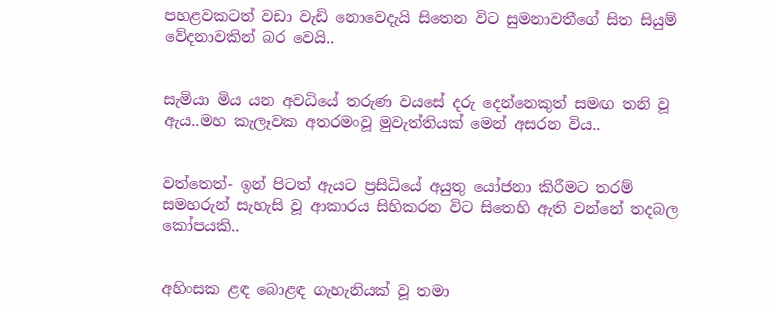පහළවකටත් වඩා වැඩි නොවෙදැයි සිතෙන විට සුමනාවතීගේ සිත සියුම් වේදනාවකින් බර වෙයි..


සැමියා මිය යන අවධියේ තරුණ වයසේ දරු දෙන්නෙකුත් සමඟ තනි වූ ඇය..මහ කැලෑවක අතරමංවූ මුවැත්තියක් මෙන් අසරන විය..


වත්තෙත්‍- ඉන් පිටත් ඇයට ප්‍රසිධියේ අයුතු යෝජනා කිරීමට තරම් සමහරුන් සැහැසි වූ ආකාරය සිහිකරන විට සිතෙහි ඇති වන්නේ තදබල කෝපයකි..


අහිංසක ළඳ බොළඳ ගැහැනියක් වූ තමා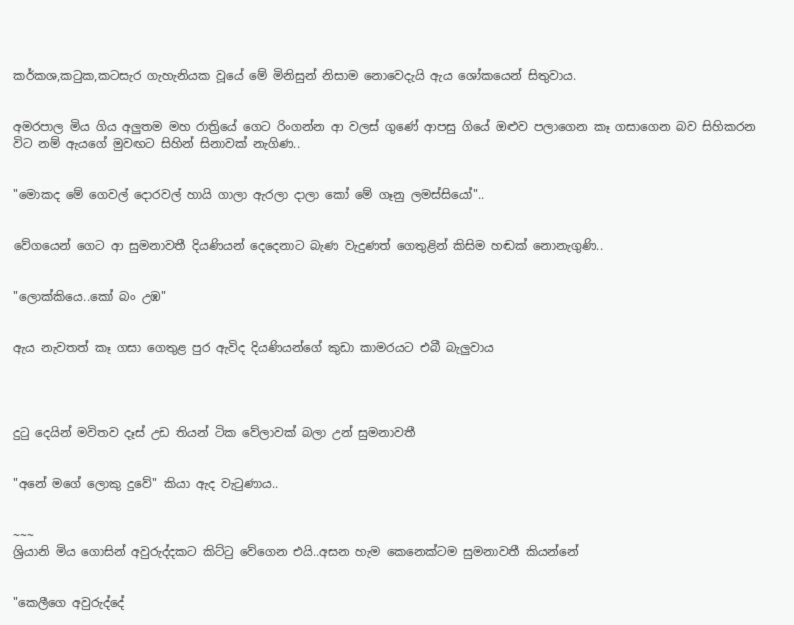කර්කශ,කටුක,කටසැර ගැහැනියක වූයේ මේ මිනිසුන් නිසාම නොවෙදැයි ඇය ශෝකයෙන් සිතුවාය.


අමරපාල මිය ගිය අලුතම මහ රාත්‍රියේ ගෙට රිංගන්න ආ වලස් ගුණේ ආපසු ගියේ ඔළුව පලාගෙන කෑ ගසාගෙන බව සිහිකරන විට නම් ඇයගේ මුවඟට සිහින් සිනාවක් නැගිණ..


"මොකද මේ ගෙවල් දොරවල් හායි ගාලා ඇරලා දාලා කෝ මේ ගෑනු ලමස්සියෝ"..


වේගයෙන් ගෙට ආ සුමනාවතී දියණියන් දෙදෙනාට බැණ වැදුණත් ගෙතුළින් කිසිම හඬක් නොනැගුණි..


"ලොක්කියෙ..කෝ බං උඹ"


ඇය නැවතත් කෑ ගසා ගෙතුළ පුර ඇවිද දියණියන්ගේ කුඩා කාමරයට එබී බැලුවාය




දුටු දෙයින් මවිතව දෑස් උඩ තියන් ටික වේලාවක් බලා උන් සුමනාවතී


"අනේ මගේ ලොකු දුවේ" කියා ඇද වැටුණාය..


~~~
ශ්‍රියානි මිය ගොසින් අවුරුද්දකට කිට්ටු වේගෙන එයි..අසන හැම කෙනෙක්ටම සුමනාවතී කියන්නේ


"කෙලීගෙ අවුරුද්දේ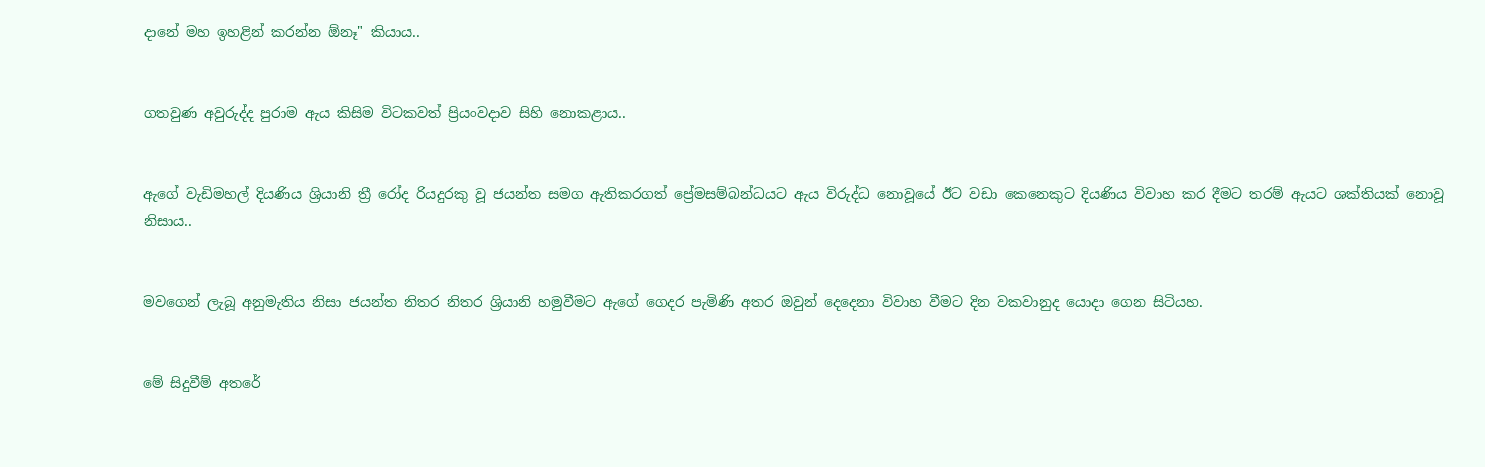දානේ මහ ඉහළින් කරන්න ඕනෑ" කියාය..


ගතවුණ අවුරුද්ද පුරාම ඇය කිසිම විටකවත් ප්‍රියංවදාව සිහි නොකළාය..


ඇගේ වැඩිමහල් දියණිය ශ්‍රියානි ත්‍රී රෝද රියදුරකු වූ ජයන්ත සමග ඇතිකරගත් ප්‍රේමසම්බන්ධයට ඇය විරුද්ධ නොවූයේ ඊට වඩා කෙනෙකුට දියණිය විවාහ කර දීමට තරම් ඇයට ශක්තියක් නොවූ නිසාය..


මවගෙන් ලැබූ අනුමැතිය නිසා ජයන්ත නිතර නිතර ශ්‍රියානි හමුවීමට ඇගේ ගෙදර පැමිණි අතර ඔවුන් දෙදෙනා විවාහ වීමට දින වකවානුද යොදා ගෙන සිටියහ.


මේ සිදුවීම් අතරේ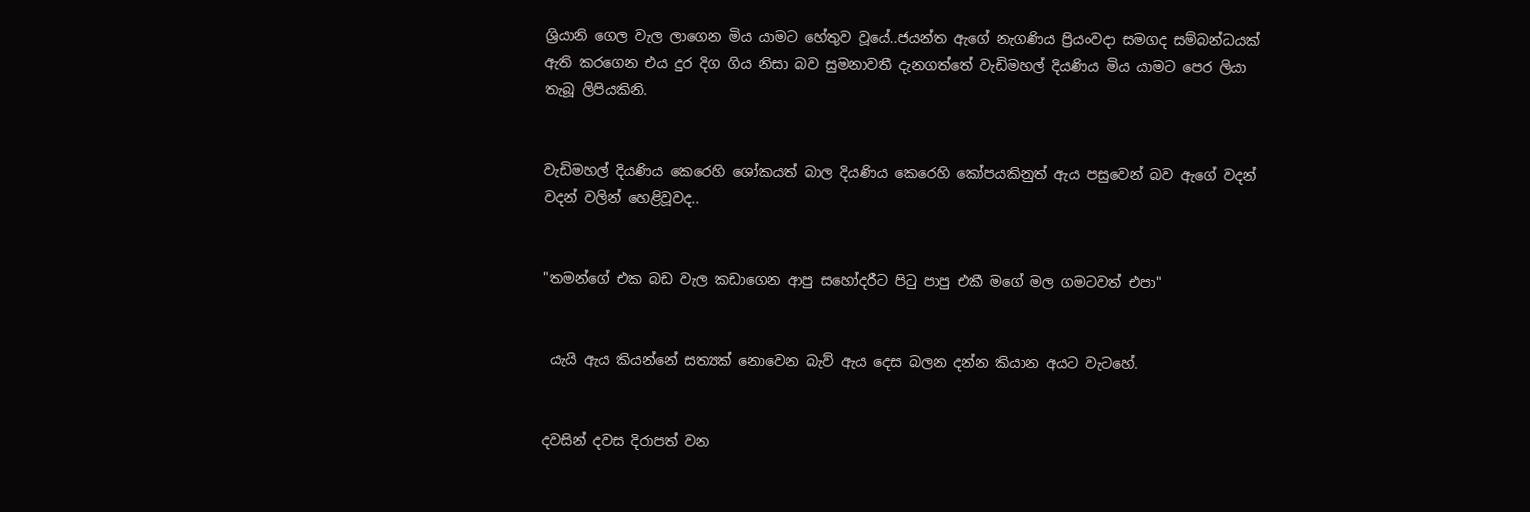ශ්‍රියානි ගෙල වැල ලාගෙන මිය යාමට හේතුව වූයේ..ජයන්ත ඇගේ නැගණිය ප්‍රියංවදා සමගද සම්බන්ධයක් ඇති කරගෙන එය දුර දිග ගිය නිසා බව සුමනාවතී දැනගත්තේ වැඩිමහල් දියණිය මිය යාමට පෙර ලියා තැබූ ලිපියකිනි.


වැඩිමහල් දියණිය කෙරෙහි ශෝකයත් බාල දියණිය කෙරෙහි කෝපයකිනුත් ඇය පසුවෙන් බව ඇගේ වදන් වදන් වලින් හෙළිවූවද..


"තමන්ගේ එක බඩ වැල කඩාගෙන ආපු සහෝදරීට පිටු පාපු එකී මගේ මල ගමටවත් එපා"


 යැයි ඇය කියන්නේ සත්‍යක් නොවෙන බැව් ඇය දෙස බලන දන්න කියාන අයට වැටහේ.


දවසින් දවස දිරාපත් වන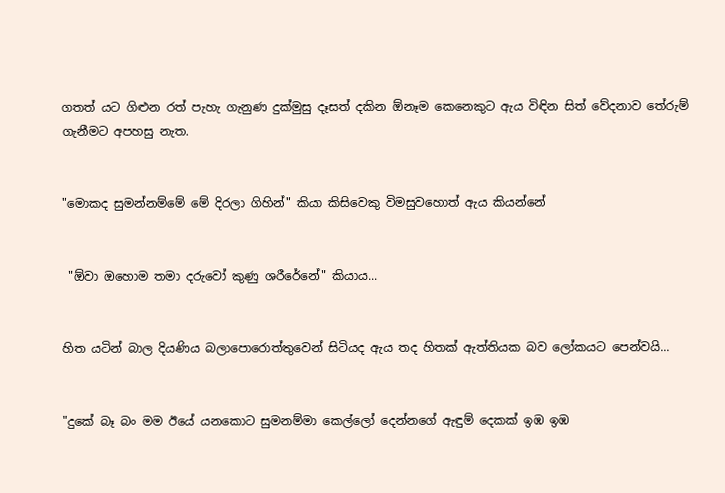ගතත් යට ගිළුන රත් පැහැ ගැනුණ දුක්මුසු දෑසත් දකින ඕනෑම කෙනෙකුට ඇය විඳින සිත් වේදනාව තේරුම් ගැනීමට අපහසු නැත.


"මොකද සුමන්නම්මේ මේ දිරලා ගිහින්" කියා කිසිවෙකු විමසුවහොත් ඇය කියන්නේ


 "ඕවා ඔහොම තමා දරුවෝ කුණු ශරීරේනේ" කියාය...


හිත යටින් බාල දියණිය බලාපොරොත්තුවෙන් සිටියද ඇය තද හිතක් ඇත්තියක බව ලෝකයට පෙන්වයි...


"දුකේ බෑ බං මම ඊයේ යනකොට සුමනම්මා කෙල්ලෝ දෙන්නගේ ඇඳුම් දෙකක් ඉඹ ඉඹ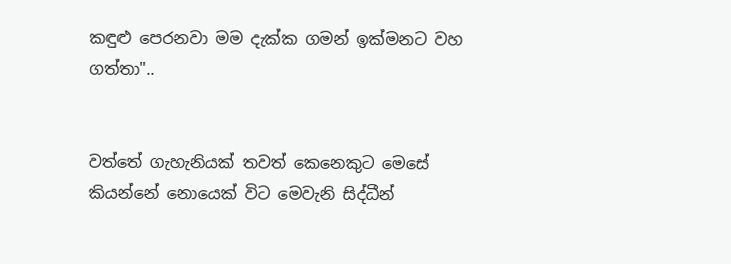කඳුළු පෙරනවා මම දැක්ක ගමන් ඉක්මනට වහ ගත්තා"..


වත්තේ ගැහැනියක් තවත් කෙනෙකුට මෙසේ කියන්නේ නොයෙක් විට මෙවැනි සිද්ධීන්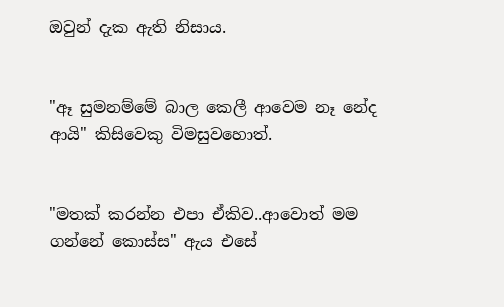ඔවුන් දැක ඇති නිසාය.


"ඈ සුමනම්මේ බාල කෙලී ආවෙම නෑ නේද ආයි" කිසිවෙකු විමසුවහොත්.


"මතක් කරන්න එපා ඒකිව..ආවොත් මම ගන්නේ කොස්ස" ඇය එසේ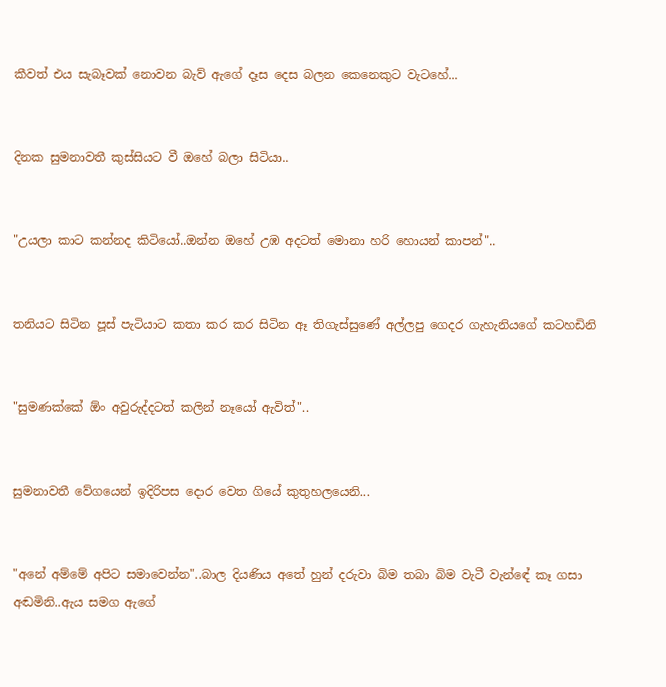කීවත් එය සැබෑවක් නොවන බැව් ඇගේ දෑස දෙස බලන කෙනෙකුට වැටහේ...


දිනක සුමනාවතී කුස්සියට වී ඔහේ බලා සිටියා..


"උයලා කාට කන්නද කිටියෝ..ඔන්න ඔහේ උඹ අදටත් මොනා හරි හොයන් කාපන්"..


තනියට සිටින පූස් පැටියාට කතා කර කර සිටින ඈ තිගැස්සුණේ අල්ලපු ගෙදර ගැහැනියගේ කටහඩිනි


"සුමණක්කේ ඕං අවුරුද්දටත් කලින් නෑයෝ ඇවිත්"..


සුමනාවතී වේගයෙන් ඉදිරිපස දොර වෙත ගියේ කුතුහලයෙනි...


"අනේ අම්මේ අපිට සමාවෙන්න"..බාල දියණිය අතේ හුන් දරුවා බිම තබා බිම වැටී වැන්ඳේ කෑ ගසා අඬමිනි..ඇය සමග ඇගේ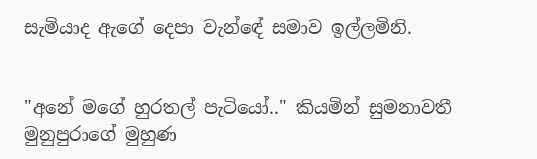සැමියාද ඇගේ දෙපා වැන්ඳේ සමාව ඉල්ලමිනි.


"අනේ මගේ හුරතල් පැටියෝ.." කියමින් සුමනාවතී මුනුපුරාගේ මුහුණ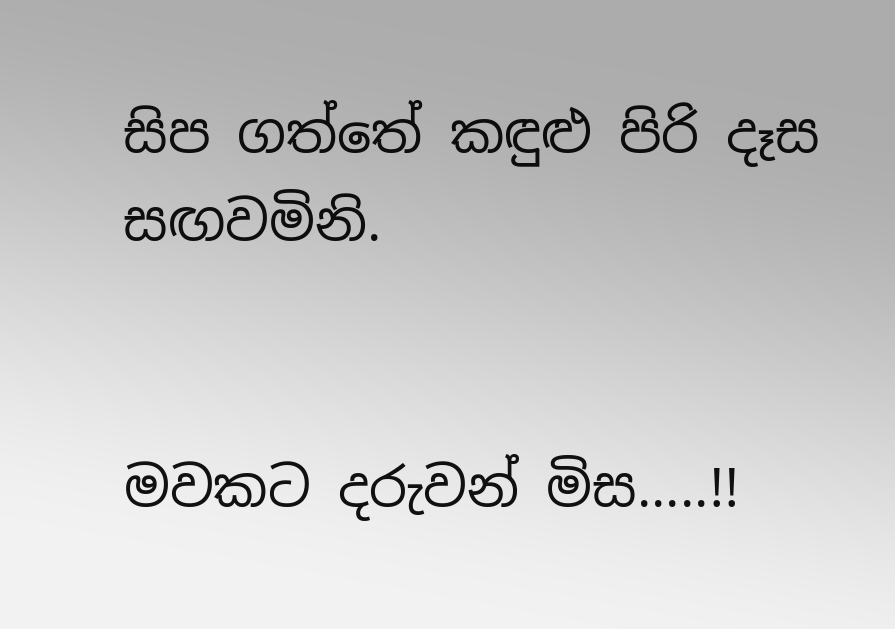සිප ගත්තේ කඳුළු පිරි දෑස සඟවමිනි.


මවකට දරුවන් මිස.....!!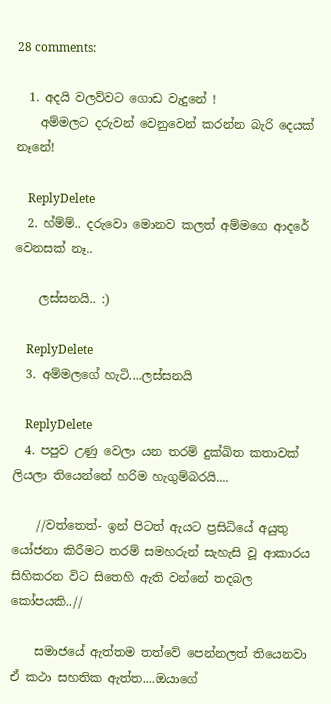28 comments:

  1. අදයි වලව්වට ගොඩ වැදුනේ !
    අම්මලට දරුවන් වෙනුවෙන් කරන්න බැරි දෙයක් නෑනේ!

    ReplyDelete
  2. හ්ම්ම්.. දරුවො මොනව කලත් අම්මගෙ ආදරේ වෙනසක් නෑ..

    ලස්සනයි.. :)

    ReplyDelete
  3. අම්මලගේ හැටි....ලස්සනයි

    ReplyDelete
  4. පපුව උණු වෙලා යන තරම් දුක්ඛිත කතාවක් ලියලා තියෙන්නේ හරිම හැගුම්බරයි....

    //වත්තෙත්‍- ඉන් පිටත් ඇයට ප්‍රසිධියේ අයුතු යෝජනා කිරීමට තරම් සමහරුන් සැහැසි වූ ආකාරය සිහිකරන විට සිතෙහි ඇති වන්නේ තදබල කෝපයකි..//

    සමාජයේ ඇත්තම තත්වේ පෙන්නලත් තියෙනවා ඒ කථා සහතික ඇත්ත....ඔයාගේ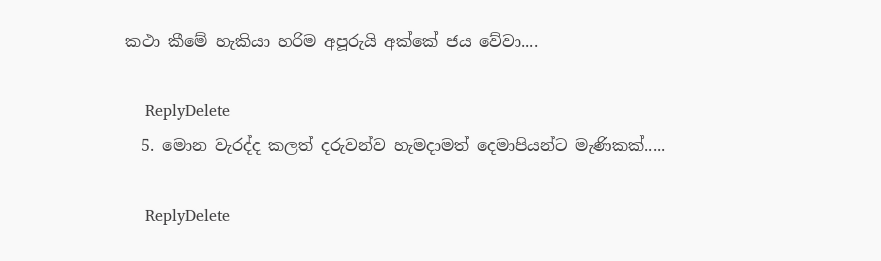කථා කීමේ හැකියා හරිම අපූරුයි අක්කේ ජය වේවා....

    ReplyDelete
  5. මොන වැරද්ද කලත් දරුවන්ව හැමදාමත් දෙමාපියන්ට මැණිකක්.....

    ReplyDelete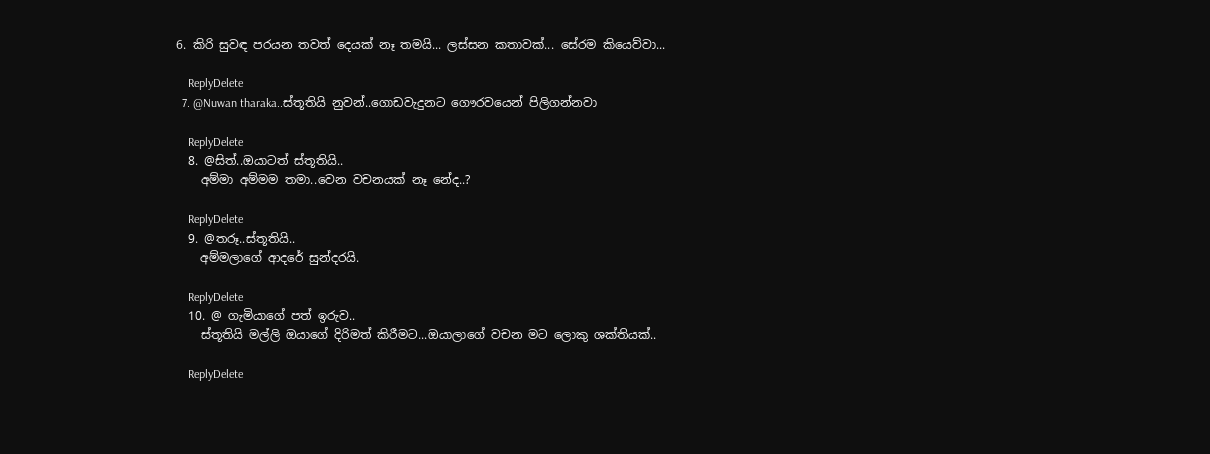6. කිරි සුවඳ පරයන තවත් දෙයක් නෑ තමයි... ලස්සන කතාවක්... සේරම කියෙව්වා...

    ReplyDelete
  7. @Nuwan tharaka..ස්තූතියි නුවන්..ගොඩවැදුනට ගෞරවයෙන් පිලිගන්නවා

    ReplyDelete
  8. @සිත්..ඔයාටත් ස්තූතියි..
    අම්මා අම්මම තමා..වෙන වචනයක් නෑ නේද..?

    ReplyDelete
  9. @තරූ..ස්තූතියි..
    අම්මලාගේ ආදරේ සුන්දරයි.

    ReplyDelete
  10. @ ගැමියාගේ පත් ඉරුව..
    ස්තූතියි මල්ලි ඔයාගේ දිරිමත් කිරීමට...ඔයාලාගේ වචන මට ලොකු ශක්තියක්..

    ReplyDelete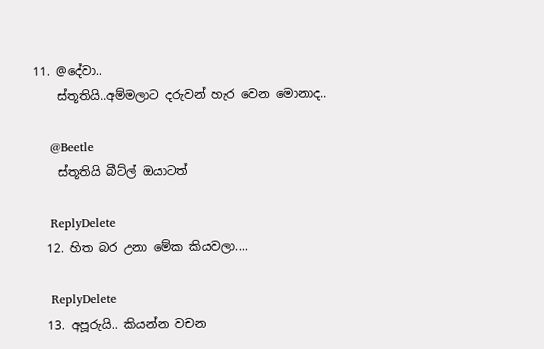11. @දේවා..
    ස්තූතියි..අම්මලාට දරුවන් හැර වෙන මොනාද..

    @Beetle
    ස්තූතියි බීට්ල් ඔයාටත්

    ReplyDelete
  12. හිත බර උනා මේක කියවලා....

    ReplyDelete
  13. අපූරුයි.. කියන්න වචන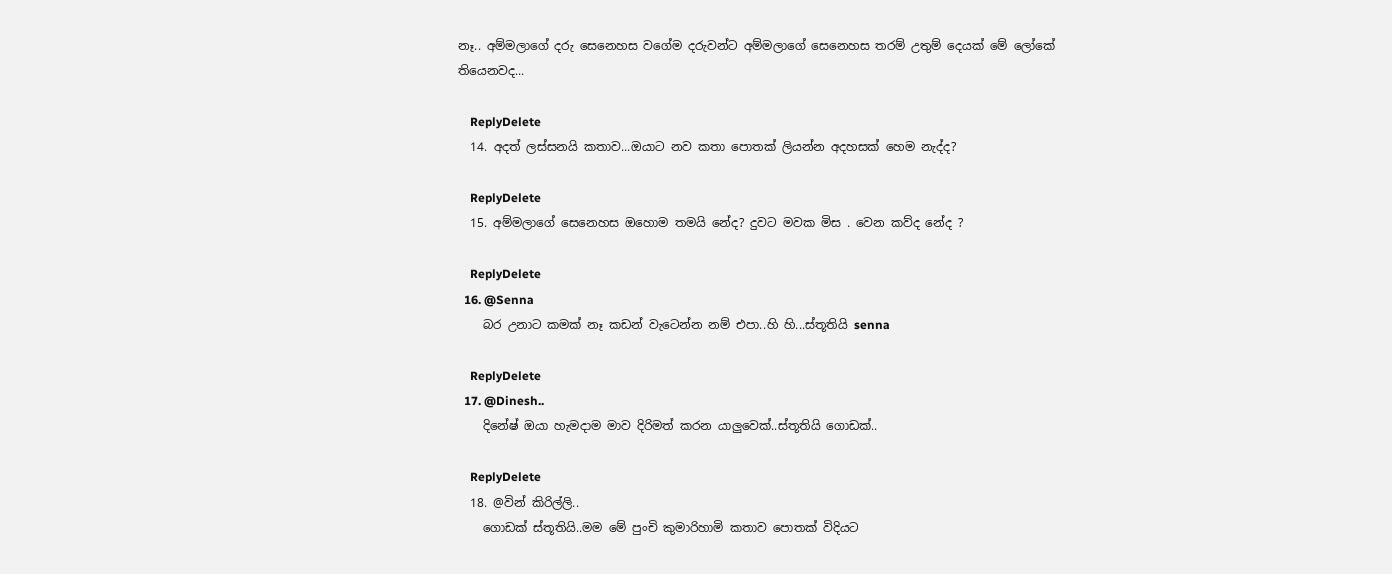නෑ.. අම්මලාගේ දරු සෙනෙහස වගේම දරුවන්ට අම්මලාගේ සෙනෙහස තරම් උතුම් දෙයක් මේ ලෝකේ තියෙනවද...

    ReplyDelete
  14. අදත් ලස්සනයි කතාව...ඔයාට නව කතා පොතක් ලියන්න අදහසක් හෙම නැද්ද?

    ReplyDelete
  15. අම්මලාගේ සෙනෙහස ඔහොම තමයි නේද? දුවට මවක මිස . වෙන කව්ද නේද ?

    ReplyDelete
  16. @Senna
    බර උනාට කමක් නෑ කඩන් වැටෙන්න නම් එපා..හි හි...ස්තූතියි senna

    ReplyDelete
  17. @Dinesh..
    දිනේෂ් ඔයා හැමදාම මාව දිරිමත් කරන යාලුවෙක්..ස්තූතියි ගොඩක්..

    ReplyDelete
  18. @වින් කිරිල්ලි..
    ගොඩක් ස්තූතියි..මම මේ පුංචි කුමාරිහාමි කතාව පොතක් විදියට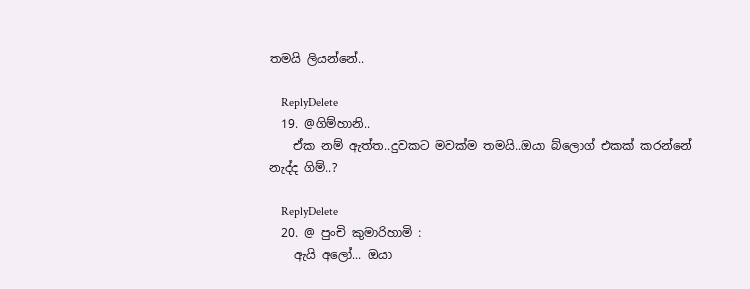තමයි ලියන්නේ..

    ReplyDelete
  19. @ගිම්හානි..
    ඒක නම් ඇත්ත..දුවකට මවක්ම තමයි..ඔයා බ්ලොග් එකක් කරන්නේ නැද්ද ගිම්..?

    ReplyDelete
  20. @ පුංචි කුමාරිහාමි :
    ඇයි අලෝ... ඔයා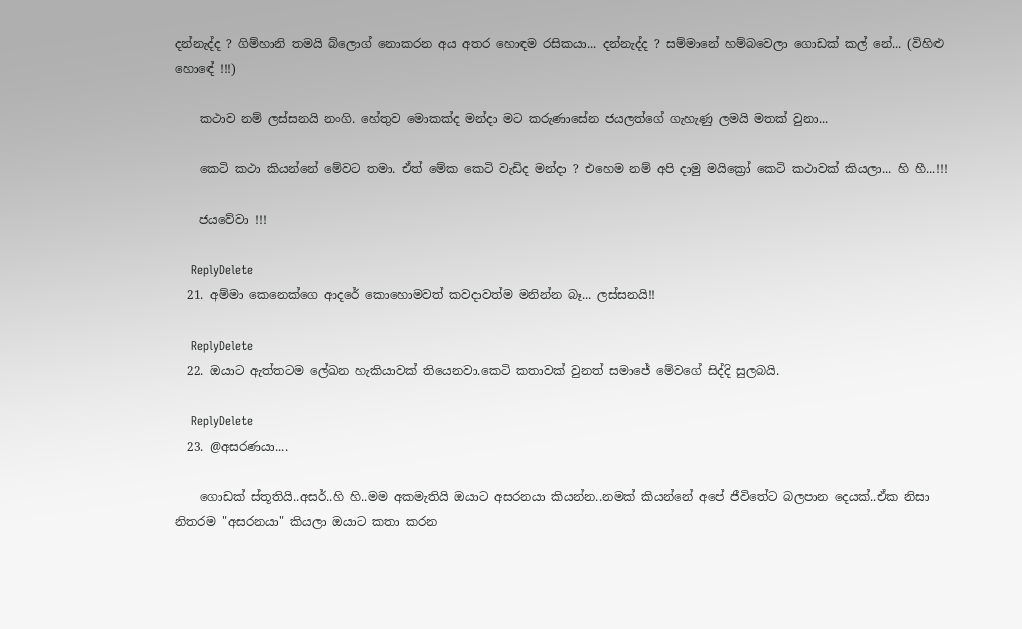දන්නැද්ද ? ගිම්හානි තමයි බ්ලොග් නොකරන අය අතර හොඳම රසිකයා... දන්නැද්ද ? සම්මානේ හම්බවෙලා ගොඩක් කල් නේ... (විහිළු හොඳේ !!!)

    කථාව නම් ලස්සනයි නංගි. හේතුව මොකක්ද මන්දා මට කරුණාසේන ජයලත්ගේ ගැහැණු ලමයි මතක් වුනා...

    කෙටි කථා කියන්නේ මේවට තමා. ඒත් මේක කෙටි වැඩිද මන්දා ? එහෙම නම් අපි දාමු මයික්‍රෝ කෙටි කථාවක් කියලා... හි හී...!!!

    ජයවේවා !!!

    ReplyDelete
  21. අම්මා කෙනෙක්ගෙ ආදරේ කොහොමවත් කවදාවත්ම මනින්න බෑ... ලස්සනයි!!

    ReplyDelete
  22. ඔයාට ඇත්තටම ලේඛන හැකියාවක් තියෙනවා.කෙටි කතාවක් වුනත් සමාජේ මේවගේ සිද්දි සුලබයි.

    ReplyDelete
  23. @අසරණයා....

    ගොඩක් ස්තූතියි..අසර්..හි හි..මම අකමැතියි ඔයාට අසරනයා කියන්න..නමක් කියන්නේ අපේ ජීවිතේට බලපාන දෙයක්..ඒක නිසා නිතරම "අසරනයා" කියලා ඔයාට කතා කරන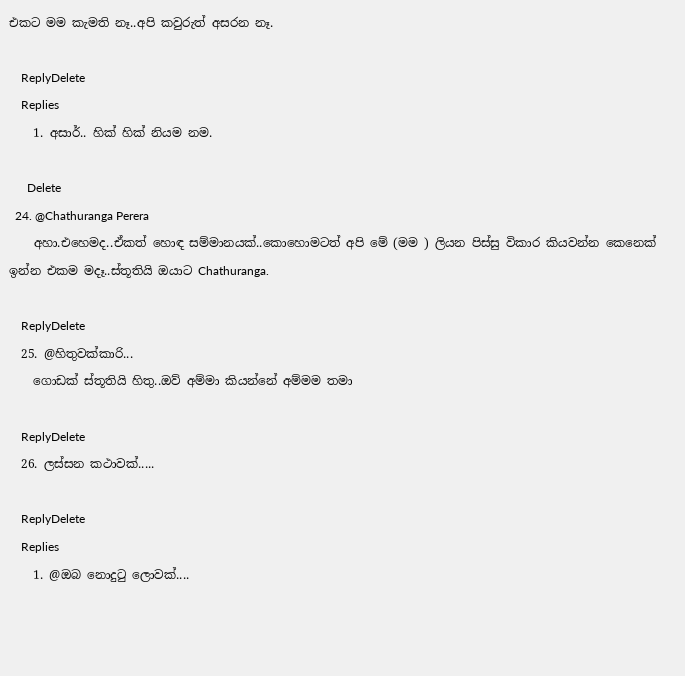එකට මම කැමති නෑ..අපි කවුරුත් අසරන නෑ.

    ReplyDelete
    Replies
    1. අසාර්.. හික් හික් නියම නම.

      Delete
  24. @Chathuranga Perera
    අහා.එහෙමද..ඒකත් හොඳ සම්මානයක්..කොහොමටත් අපි මේ (මම ) ලියන පිස්සු විකාර කියවන්න කෙනෙක් ඉන්න එකම මදෑ..ස්තූතියි ඔයාට Chathuranga.

    ReplyDelete
  25. @හිතුවක්කාරි...
    ගොඩක් ස්තූතියි හිතු..ඔව් අම්මා කියන්නේ අම්මම තමා

    ReplyDelete
  26. ලස්සන කථාවක්.....

    ReplyDelete
    Replies
    1. @ඔබ නොදු‍ටු ලොවක්....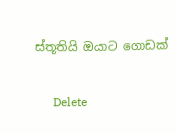ස්තූතියි ඔයාට ගොඩක්

      Delete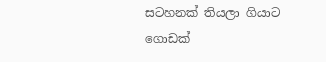සටහනක් තියලා ගියාට ගොඩක්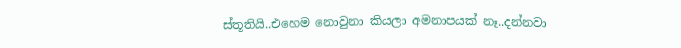ස්තූතියි..එහෙම නොවුනා කියලා අමනාපයක් නෑ..දන්නවා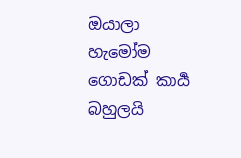ඔයාලා හැමෝම ගොඩක් කාර්‍ය බහුලයි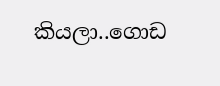කියලා..ගොඩ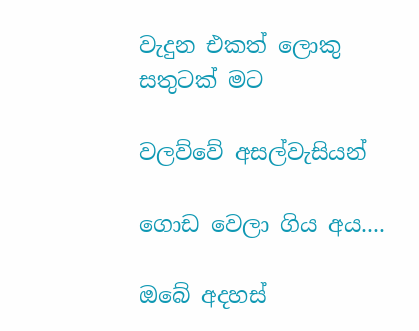වැදුන එකත් ලොකු සතුටක් මට

වලව්වේ අසල්වැසියන්

ගොඩ වෙලා ගිය අය....

ඔබේ අදහස්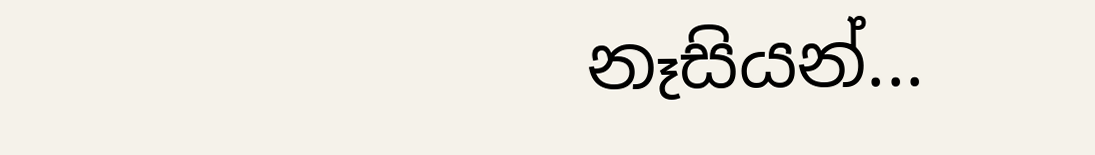නෑසියන්...